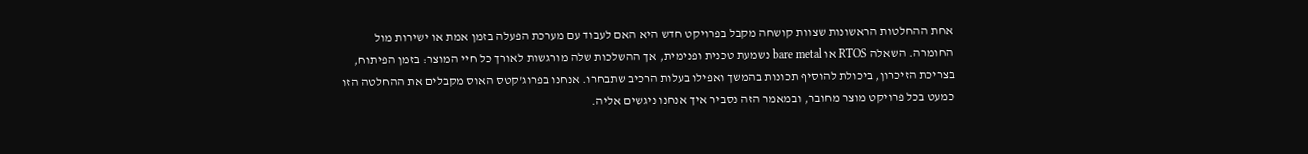אחת ההחלטות הראשונות שצוות קושחה מקבל בפרויקט חדש היא האם לעבוד עם מערכת הפעלה בזמן אמת או ישירות מול החומרה. השאלה RTOS או bare metal נשמעת טכנית ופנימית, אך ההשלכות שלה מורגשות לאורך כל חיי המוצר: בזמן הפיתוח, בצריכת הזיכרון, ביכולת להוסיף תכונות בהמשך ואפילו בעלות הרכיב שתבחרו. אנחנו בפרוג'קטס האוס מקבלים את ההחלטה הזו כמעט בכל פרויקט מוצר מחובר, ובמאמר הזה נסביר איך אנחנו ניגשים אליה.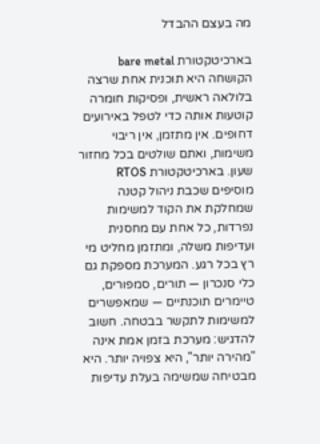מה בעצם ההבדל

בארכיטקטורת bare metal הקושחה היא תוכנית אחת שרצה בלולאה ראשית, ופסיקות חומרה קוטעות אותה כדי לטפל באירועים דחופים. אין מתזמן, אין ריבוי משימות, ואתם שולטים בכל מחזור שעון. בארכיטקטורת RTOS מוסיפים שכבת ניהול קטנה שמחלקת את הקוד למשימות נפרדות, כל אחת עם מחסנית ועדיפות משלה, ומתזמן מחליט מי רץ בכל רגע. המערכת מספקת גם כלי סנכרון — תורים, סמפורים, טיימרים תוכנתיים — שמאפשרים למשימות לתקשר בבטחה. חשוב להדגיש: מערכת בזמן אמת אינה "מהירה יותר", היא צפויה יותר. היא מבטיחה שמשימה בעלת עדיפות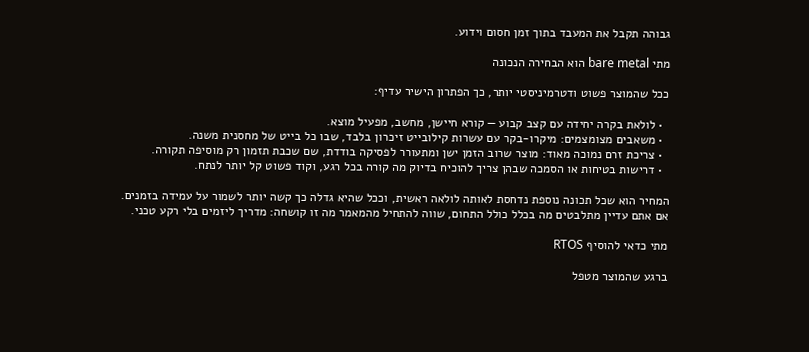גבוהה תקבל את המעבד בתוך זמן חסום וידוע.

מתי bare metal הוא הבחירה הנכונה

ככל שהמוצר פשוט ודטרמיניסטי יותר, כך הפתרון הישיר עדיף:

  • לולאת בקרה יחידה עם קצב קבוע — קורא חיישן, מחשב, מפעיל מוצא.
  • משאבים מצומצמים: מיקרו-בקר עם עשרות קילובייט זיכרון בלבד, שבו כל בייט של מחסנית משנה.
  • צריכת זרם נמוכה מאוד: מוצר שרוב הזמן ישן ומתעורר לפסיקה בודדת, שם שכבת תזמון רק מוסיפה תקורה.
  • דרישות בטיחות או הסמכה שבהן צריך להוכיח בדיוק מה קורה בכל רגע, וקוד פשוט קל יותר לנתח.

המחיר הוא שכל תכונה נוספת נדחסת לאותה לולאה ראשית, וככל שהיא גדלה כך קשה יותר לשמור על עמידה בזמנים. אם אתם עדיין מתלבטים מה בכלל כולל התחום, שווה להתחיל מהמאמר מה זו קושחה: מדריך ליזמים בלי רקע טכני.

מתי כדאי להוסיף RTOS

ברגע שהמוצר מטפל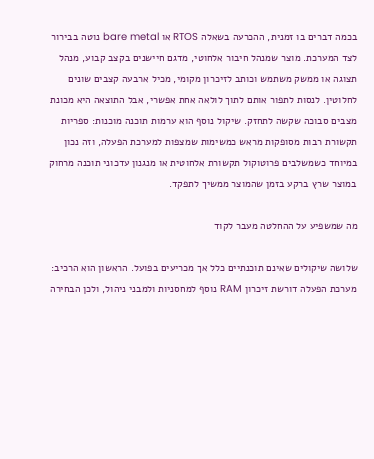בכמה דברים בו זמנית, ההכרעה בשאלה RTOS או bare metal נוטה בבירור לצד המערכת. מוצר שמנהל חיבור אלחוטי, מדגם חיישנים בקצב קבוע, מנהל תצוגה או ממשק משתמש וכותב לזיכרון מקומי, מכיל ארבעה קצבים שונים לחלוטין. לנסות לתפור אותם לתוך לולאה אחת אפשרי, אבל התוצאה היא מכונת מצבים סבוכה שקשה לתחזק. שיקול נוסף הוא ערמות תוכנה מוכנות: ספריות תקשורת רבות מסופקות מראש כמשימות שמצפות למערכת הפעלה, וזה נכון במיוחד כשמשלבים פרוטוקול תקשורת אלחוטית או מנגנון עדכוני תוכנה מרחוק במוצר שרץ ברקע בזמן שהמוצר ממשיך לתפקד.

מה שמשפיע על ההחלטה מעבר לקוד

שלושה שיקולים שאינם תוכנתיים כלל אך מכריעים בפועל. הראשון הוא הרכיב: מערכת הפעלה דורשת זיכרון RAM נוסף למחסניות ולמבני ניהול, ולכן הבחירה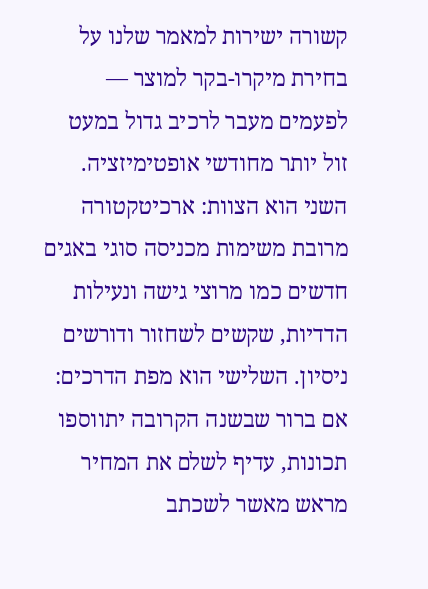קשורה ישירות למאמר שלנו על בחירת מיקרו-בקר למוצר — לפעמים מעבר לרכיב גדול במעט זול יותר מחודשי אופטימיזציה. השני הוא הצוות: ארכיטקטורה מרובת משימות מכניסה סוגי באגים חדשים כמו מרוצי גישה ונעילות הדדיות, שקשים לשחזור ודורשים ניסיון. השלישי הוא מפת הדרכים: אם ברור שבשנה הקרובה יתווספו תכונות, עדיף לשלם את המחיר מראש מאשר לשכתב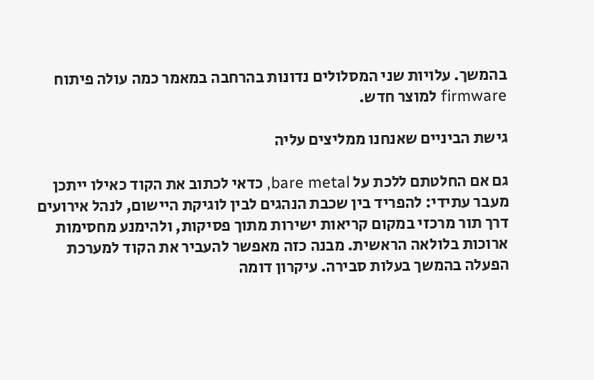בהמשך. עלויות שני המסלולים נדונות בהרחבה במאמר כמה עולה פיתוח firmware למוצר חדש.

גישת הביניים שאנחנו ממליצים עליה

גם אם החלטתם ללכת על bare metal, כדאי לכתוב את הקוד כאילו ייתכן מעבר עתידי: להפריד בין שכבת הנהגים לבין לוגיקת היישום, לנהל אירועים דרך תור מרכזי במקום קריאות ישירות מתוך פסיקות, ולהימנע מחסימות ארוכות בלולאה הראשית. מבנה כזה מאפשר להעביר את הקוד למערכת הפעלה בהמשך בעלות סבירה. עיקרון דומה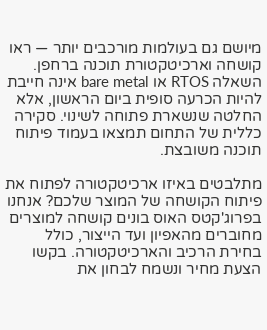מיושם גם בעולמות מורכבים יותר — ראו קושחה וארכיטקטורת תוכנה ברחפן. השאלה RTOS או bare metal אינה חייבת להיות הכרעה סופית ביום הראשון, אלא החלטה שנשארת פתוחה לשינוי. סקירה כללית של התחום תמצאו בעמוד פיתוח תוכנה משובצת.

מתלבטים באיזו ארכיטקטורה לפתוח את פיתוח הקושחה של המוצר שלכם? אנחנו בפרוג'קטס האוס בונים קושחה למוצרים מחוברים מהאפיון ועד הייצור, כולל בחירת הרכיב והארכיטקטורה. בקשו הצעת מחיר ונשמח לבחון את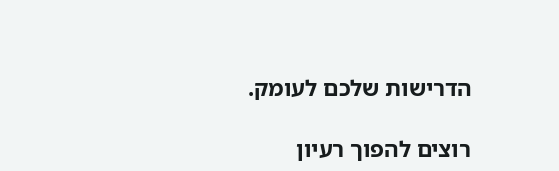הדרישות שלכם לעומק.

רוצים להפוך רעיון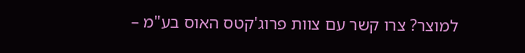למוצר? צרו קשר עם צוות פרוג'קטס האוס בע"מ –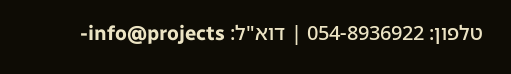טלפון: 054-8936922 | דוא"ל: info@projects-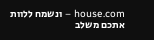house.com – ונשמח ללוות אתכם משלב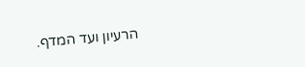הרעיון ועד המדף.